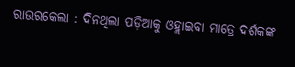ରାଉରକେଲା : ଦିନଥିଲା ପଡ଼ିଆକୁ ଓହ୍ଲାଇବା ମାତ୍ରେ ଦର୍ଶକଙ୍କ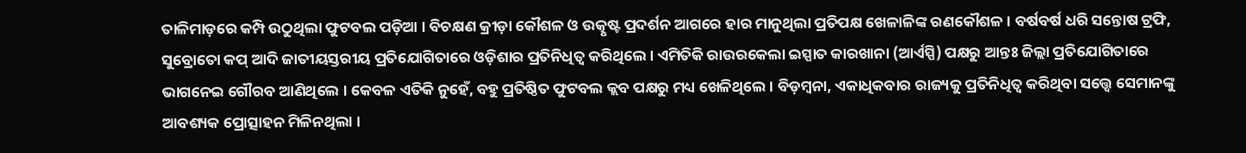ତାଳିମାଡ଼ରେ କମ୍ପି ଉଠୁଥିଲା ଫୁଟବଲ ପଡ଼ିଆ । ବିଚକ୍ଷଣ କ୍ରୀଡ଼ା କୌଶଳ ଓ ଉତ୍କୃଷ୍ଟ ପ୍ରଦର୍ଶନ ଆଗରେ ହାର ମାନୁଥିଲା ପ୍ରତିପକ୍ଷ ଖେଳାଳିଙ୍କ ରଣକୌଶଳ । ବର୍ଷବର୍ଷ ଧରି ସନ୍ତୋଷ ଟ୍ରଫି, ସୁବ୍ରୋତୋ କପ୍ ଆଦି ଜାତୀୟସ୍ତରୀୟ ପ୍ରତିଯୋଗିତାରେ ଓଡ଼ିଶାର ପ୍ରତିନିଧିତ୍ବ କରିଥିଲେ । ଏମିତିକି ରାଉରକେଲା ଇସ୍ପାତ କାରଖାନା (ଆର୍ଏସ୍ପି) ପକ୍ଷରୁ ଆନ୍ତଃ ଜିଲ୍ଲା ପ୍ରତିଯୋଗିତାରେ ଭାଗନେଇ ଗୌରବ ଆଣିଥିଲେ । କେବଳ ଏତିକି ନୁହେଁ, ବହୁ ପ୍ରତିଷ୍ଠିତ ଫୁଟବଲ କ୍ଲବ ପକ୍ଷରୁ ମଧ୍ୟ ଖେଳିଥିଲେ । ବିଡ଼ମ୍ବନା, ଏକାଧିକବାର ରାଜ୍ୟକୁ ପ୍ରତିନିଧିତ୍ୱ କରିଥିବା ସତ୍ତ୍ୱେ ସେମାନଙ୍କୁ ଆବଶ୍ୟକ ପ୍ରୋତ୍ସାହନ ମିଳିନଥିଲା ।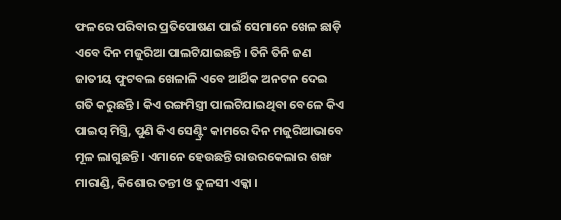ଫଳରେ ପରିବାର ପ୍ରତିପୋଷଣ ପାଇଁ ସେମାନେ ଖେଳ ଛାଡ଼ି ଏବେ ଦିନ ମଜୁରିଆ ପାଲଟିଯାଇଛନ୍ତି । ତିନି ତିନି ଜଣ ଜାତୀୟ ଫୁଟବଲ ଖେଳାଳି ଏବେ ଆର୍ଥିକ ଅନଟନ ଦେଇ ଗତି କରୁଛନ୍ତି । କିଏ ରଙ୍ଗମିସ୍ତ୍ରୀ ପାଲଟିଯାଇଥିବା ବେଳେ କିଏ ପାଇପ୍ ମିସ୍ତ୍ରି, ପୁଣି କିଏ ସେଣ୍ଟ୍ରିଂ କାମରେ ଦିନ ମଜୁରିଆଭାବେ ମୂଳ ଲାଗୁଛନ୍ତି । ଏମାନେ ହେଉଛନ୍ତି ରାଉରକେଲାର ଶଙ୍ଖ ମାରାଣ୍ଡି, କିଶୋର ତନ୍ତୀ ଓ ତୁଳସୀ ଏକ୍କା ।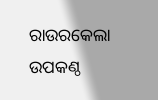ରାଉରକେଲା ଉପକଣ୍ଠ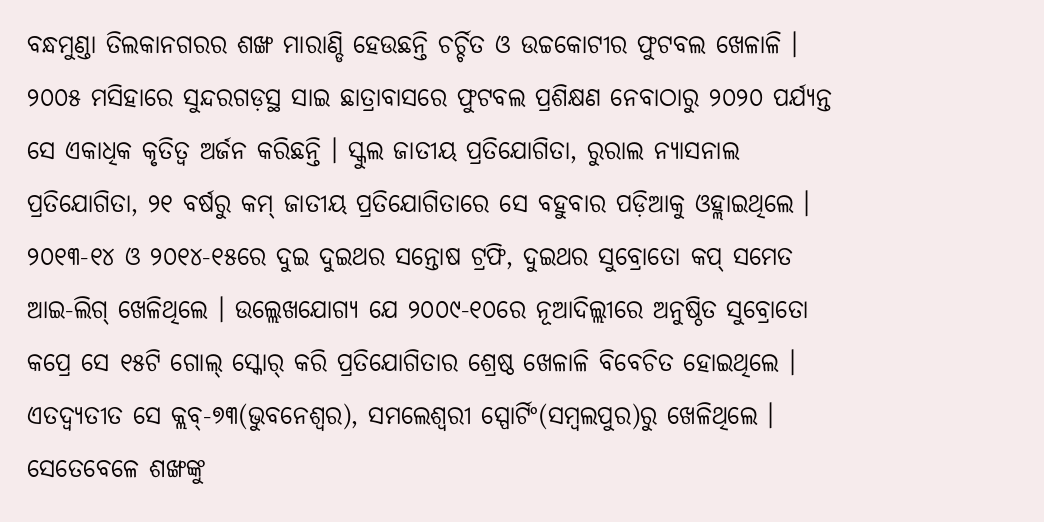ବନ୍ଧମୁଣ୍ଡା ତିଲକାନଗରର ଶଙ୍ଖ ମାରାଣ୍ଡି ହେଉଛନ୍ତି ଚର୍ଚ୍ଚିତ ଓ ଉଚ୍ଚକୋଟୀର ଫୁଟବଲ ଖେଳାଳି । ୨୦୦୫ ମସିହାରେ ସୁନ୍ଦରଗଡ଼ସ୍ଥ ସାଇ ଛାତ୍ରାବାସରେ ଫୁଟବଲ ପ୍ରଶିକ୍ଷଣ ନେବାଠାରୁ ୨୦୨୦ ପର୍ଯ୍ୟନ୍ତ ସେ ଏକାଧିକ କୃତିତ୍ବ ଅର୍ଜନ କରିଛନ୍ତି । ସ୍କୁଲ ଜାତୀୟ ପ୍ରତିଯୋଗିତା, ରୁରାଲ ନ୍ୟାସନାଲ ପ୍ରତିଯୋଗିତା, ୨୧ ବର୍ଷରୁ କମ୍ ଜାତୀୟ ପ୍ରତିଯୋଗିତାରେ ସେ ବହୁବାର ପଡ଼ିଆକୁ ଓହ୍ଲାଇଥିଲେ । ୨୦୧୩-୧୪ ଓ ୨୦୧୪-୧୫ରେ ଦୁଇ ଦୁଇଥର ସନ୍ତୋଷ ଟ୍ରଫି, ଦୁଇଥର ସୁବ୍ରୋତୋ କପ୍ ସମେତ ଆଇ-ଲିଗ୍ ଖେଳିଥିଲେ । ଉଲ୍ଲେଖଯୋଗ୍ୟ ଯେ ୨୦୦୯-୧୦ରେ ନୂଆଦିଲ୍ଲୀରେ ଅନୁଷ୍ଠିତ ସୁବ୍ରୋତୋ କପ୍ରେ ସେ ୧୫ଟି ଗୋଲ୍ ସ୍କୋର୍ କରି ପ୍ରତିଯୋଗିତାର ଶ୍ରେଷ୍ଠ ଖେଳାଳି ବିବେଚିତ ହୋଇଥିଲେ । ଏତଦ୍ବ୍ୟତୀତ ସେ କ୍ଲବ୍-୭୩(ଭୁବନେଶ୍ବର), ସମଲେଶ୍ବରୀ ସ୍ପୋର୍ଟିଂ(ସମ୍ବଲପୁର)ରୁ ଖେଳିଥିଲେ । ସେତେବେଳେ ଶଙ୍ଖଙ୍କୁ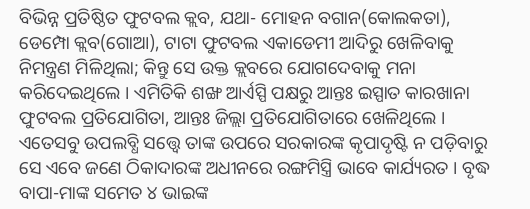ବିଭିନ୍ନ ପ୍ରତିଷ୍ଠିତ ଫୁଟବଲ କ୍ଲବ, ଯଥା- ମୋହନ ବଗାନ(କୋଲକତା), ଡେମ୍ପୋ କ୍ଲବ(ଗୋଆ), ଟାଟା ଫୁଟବଲ ଏକାଡେମୀ ଆଦିରୁ ଖେଳିବାକୁ ନିମନ୍ତ୍ରଣ ମିଳିଥିଲା; କିନ୍ତୁ ସେ ଉକ୍ତ କ୍ଲବରେ ଯୋଗଦେବାକୁ ମନା କରିଦେଇଥିଲେ । ଏମିତିକି ଶଙ୍ଖ ଆର୍ଏସ୍ପି ପକ୍ଷରୁ ଆନ୍ତଃ ଇସ୍ପାତ କାରଖାନା ଫୁଟବଲ ପ୍ରତିଯୋଗିତା, ଆନ୍ତଃ ଜିଲ୍ଲା ପ୍ରତିଯୋଗିତାରେ ଖେଳିଥିଲେ । ଏତେସବୁ ଉପଲବ୍ଧି ସତ୍ତ୍ବେ ତାଙ୍କ ଉପରେ ସରକାରଙ୍କ କୃପାଦୃଷ୍ଟି ନ ପଡ଼ିବାରୁ ସେ ଏବେ ଜଣେ ଠିକାଦାରଙ୍କ ଅଧୀନରେ ରଙ୍ଗମିସ୍ତ୍ରି ଭାବେ କାର୍ଯ୍ୟରତ । ବୃଦ୍ଧ ବାପା-ମାଙ୍କ ସମେତ ୪ ଭାଇଙ୍କ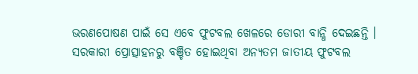ଭରଣପୋଷଣ ପାଇଁ ସେ ଏବେ ଫୁଟବଲ ଖେଳରେ ଡୋରୀ ବାନ୍ଧି ଦେଇଛନ୍ତି ।
ସରକାରୀ ପ୍ରୋତ୍ସାହନରୁ ବଞ୍ଚିତ ହୋଇଥିବା ଅନ୍ୟତମ ଜାତୀୟ ଫୁଟବଲ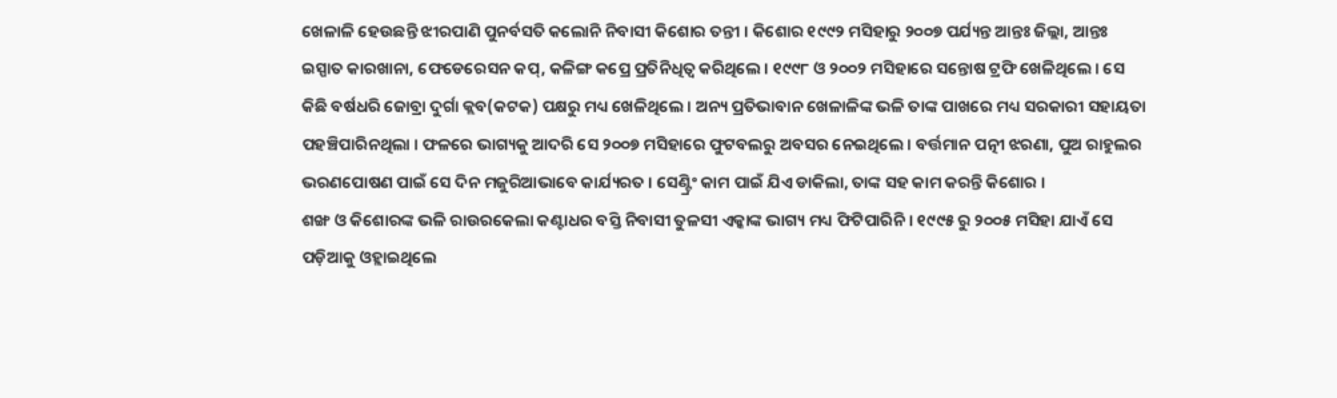ଖେଳାଳି ହେଉଛନ୍ତି ଝୀରପାଣି ପୁନର୍ବସତି କଲୋନି ନିବାସୀ କିଶୋର ତନ୍ତୀ । କିଶୋର ୧୯୯୨ ମସିହାରୁ ୨୦୦୭ ପର୍ଯ୍ୟନ୍ତ ଆନ୍ତଃ ଜିଲ୍ଲା, ଆନ୍ତଃ ଇସ୍ପାତ କାରଖାନା, ଫେଡେରେସନ କପ୍, କଳିଙ୍ଗ କପ୍ରେ ପ୍ରତିନିଧିତ୍ବ କରିଥିଲେ । ୧୯୯୮ ଓ ୨୦୦୨ ମସିହାରେ ସନ୍ତୋଷ ଟ୍ରଫି ଖେଳିଥିଲେ । ସେ କିଛି ବର୍ଷଧରି ଜୋବ୍ରା ଦୁର୍ଗା କ୍ଲବ(କଟକ) ପକ୍ଷରୁ ମଧ୍ୟ ଖେଳିଥିଲେ । ଅନ୍ୟ ପ୍ରତିଭାବାନ ଖେଳାଳିଙ୍କ ଭଳି ତାଙ୍କ ପାଖରେ ମଧ୍ୟ ସରକାରୀ ସହାୟତା ପହଞ୍ଚିପାରିନଥିଲା । ଫଳରେ ଭାଗ୍ୟକୁ ଆଦରି ସେ ୨୦୦୭ ମସିହାରେ ଫୁଟବଲରୁ ଅବସର ନେଇଥିଲେ । ବର୍ତ୍ତମାନ ପତ୍ନୀ ଝରଣା, ପୁଅ ରାହୁଲର ଭରଣପୋଷଣ ପାଇଁ ସେ ଦିନ ମଜୁରିଆଭାବେ କାର୍ଯ୍ୟରତ । ସେଣ୍ଟ୍ରିଂ କାମ ପାଇଁ ଯିଏ ଡାକିଲା, ତାଙ୍କ ସହ କାମ କରନ୍ତି କିଶୋର ।
ଶଙ୍ଖ ଓ କିଶୋରଙ୍କ ଭଳି ରାଉରକେଲା କଣ୍ଟାଧର ବସ୍ତି ନିବାସୀ ତୁଳସୀ ଏକ୍କାଙ୍କ ଭାଗ୍ୟ ମଧ୍ୟ ଫିଟିପାରିନି । ୧୯୯୫ ରୁ ୨୦୦୫ ମସିହା ଯାଏଁ ସେ ପଡ଼ିଆକୁ ଓହ୍ଲାଇଥିଲେ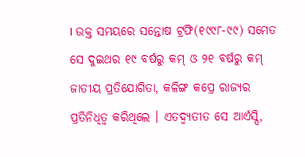। ଉକ୍ତ ସମୟରେ ସନ୍ତୋଷ ଟ୍ରଫି(୧୯୯୮-୯୯) ସମେତ ସେ ଦୁଇଥର ୧୯ ବର୍ଷରୁ କମ୍ ଓ ୨୧ ବର୍ଷରୁ କମ୍ ଜାତୀୟ ପ୍ରତିଯୋଗିତା, କଳିଙ୍ଗ କପ୍ରେ ରାଜ୍ୟର ପ୍ରତିନିଧିତ୍ବ କରିଥିଲେ । ଏତଦ୍ବ୍ୟତୀତ ସେ ଆର୍ଏସ୍ପି,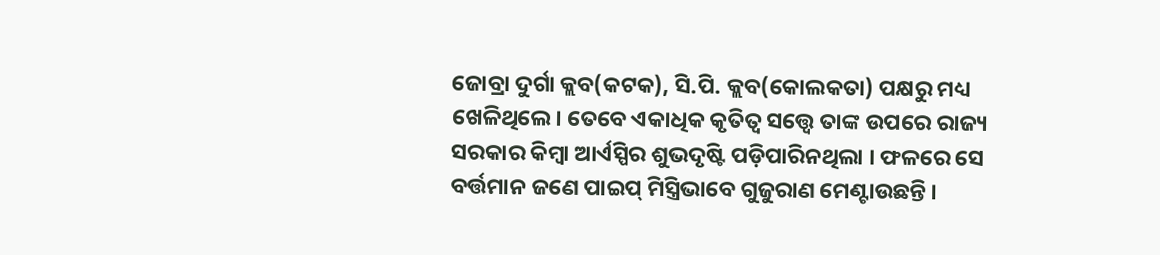ଜୋବ୍ରା ଦୁର୍ଗା କ୍ଲବ(କଟକ), ସି.ପି. କ୍ଲବ(କୋଲକତା) ପକ୍ଷରୁ ମଧ୍ୟ ଖେଳିଥିଲେ। ତେବେ ଏକାଧିକ କୃତିତ୍ବ ସତ୍ତ୍ବେ ତାଙ୍କ ଉପରେ ରାଜ୍ୟ ସରକାର କିମ୍ବା ଆର୍ଏସ୍ପିର ଶୁଭଦୃଷ୍ଟି ପଡ଼ିପାରିନଥିଲା । ଫଳରେ ସେ ବର୍ତ୍ତମାନ ଜଣେ ପାଇପ୍ ମିସ୍ତ୍ରିଭାବେ ଗୁଜୁରାଣ ମେଣ୍ଟାଉଛନ୍ତି ।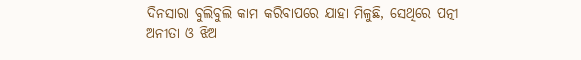ଦିନସାରା ବୁଲିବୁଲି କାମ କରିବାପରେ ଯାହା ମିଳୁଛି, ସେଥିରେ ପତ୍ନୀ ଅନୀତା ଓ ଝିଅ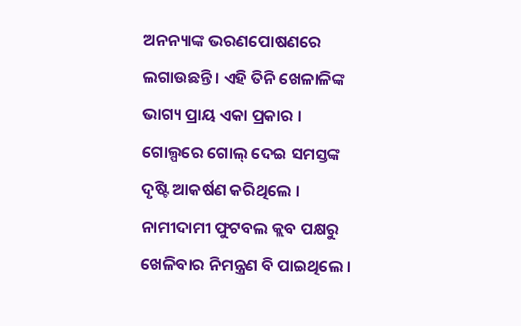ଅନନ୍ୟାଙ୍କ ଭରଣପୋଷଣରେ ଲଗାଉଛନ୍ତି । ଏହି ତିନି ଖେଳାଳିଙ୍କ ଭାଗ୍ୟ ପ୍ରାୟ ଏକା ପ୍ରକାର । ଗୋଲ୍ପରେ ଗୋଲ୍ ଦେଇ ସମସ୍ତଙ୍କ ଦୃଷ୍ଟି ଆକର୍ଷଣ କରିଥିଲେ । ନାମୀଦାମୀ ଫୁଟବଲ କ୍ଲବ ପକ୍ଷରୁ ଖେଳିବାର ନିମନ୍ତ୍ରଣ ବି ପାଇଥିଲେ ।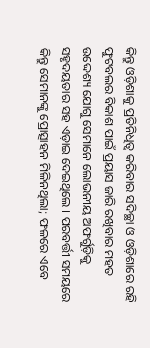କିନ୍ତୁ ଓଡ଼ିଶାକୁ ପ୍ରତିନିଧିତ୍ବ କରିବାର ସଦିଚ୍ଛା ଓ ଓଡ଼ିଶାରେ ରହି ଫୁଟବଲର ବିକାଶ ପାଇଁ ପ୍ରୟାସ ଜାରି ରଖିବାର ମହତ ଉଦ୍ଦେଶ୍ୟ ଯୋଗୁ ସେମାନେ ଲୋଭନୀୟ ଅଫର୍ଗୁଡ଼ିକୁ ସହୃଦୟତାର ସହ ଏଡ଼ାଇ ଦେଇଥିଲେ । ପରବର୍ତ୍ତୀ ସମୟରେ କିନ୍ତୁ ସେମାନଙ୍କୁ ପ୍ରୋତ୍ସାହନ ମିଳିନଥିଲା; ଫଳରେ ଏବେ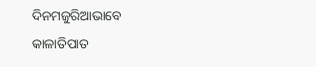ଦିନମଜୁରିଆଭାବେ କାଳାତିପାତ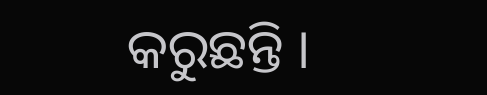କରୁଛନ୍ତି ।